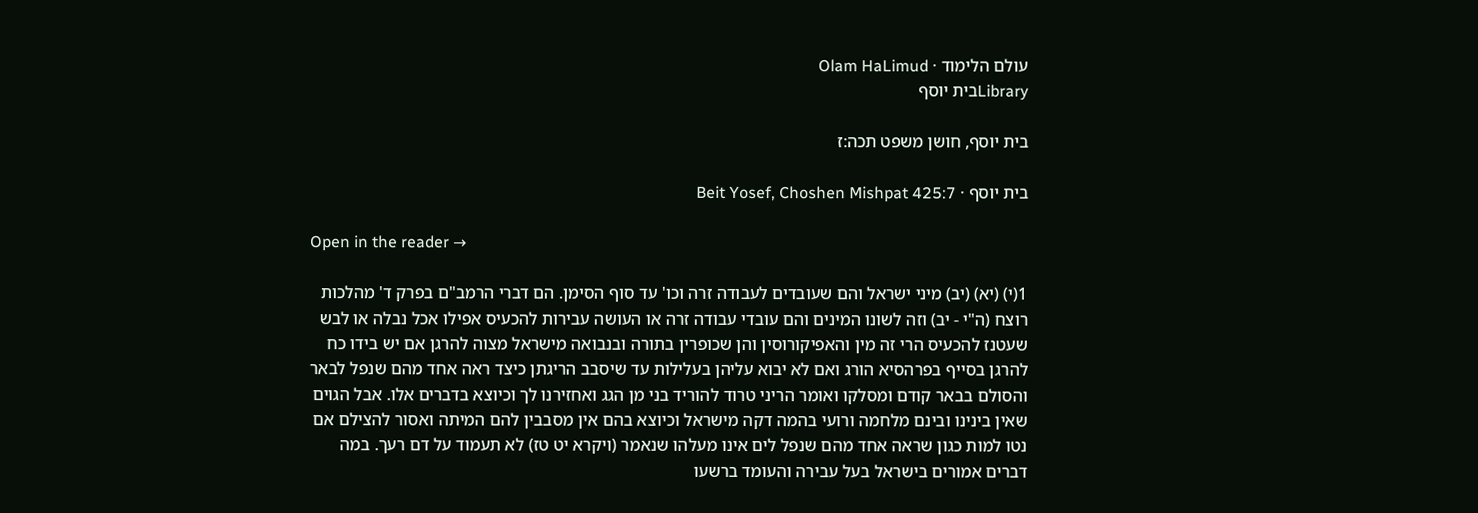עולם הלימוד · Olam HaLimud
Libraryבית יוסף

בית יוסף, חושן משפט תכה:ז

בית יוסף · Beit Yosef, Choshen Mishpat 425:7

Open in the reader →

1(י) (יא) (יב) מיני ישראל והם שעובדים לעבודה זרה וכו' עד סוף הסימן. הם דברי הרמב"ם בפרק ד' מהלכות רוצח (ה"י - יב) וזה לשונו המינים והם עובדי עבודה זרה או העושה עבירות להכעיס אפילו אכל נבלה או לבש שעטנז להכעיס הרי זה מין והאפיקורוסין והן שכופרין בתורה ובנבואה מישראל מצוה להרגן אם יש בידו כח להרגן בסייף בפרהסיא הורג ואם לא יבוא עליהן בעלילות עד שיסבב הריגתן כיצד ראה אחד מהם שנפל לבאר והסולם בבאר קודם ומסלקו ואומר הריני טרוד להוריד בני מן הגג ואחזירנו לך וכיוצא בדברים אלו. אבל הגוים שאין בינינו ובינם מלחמה ורועי בהמה דקה מישראל וכיוצא בהם אין מסבבין להם המיתה ואסור להצילם אם נטו למות כגון שראה אחד מהם שנפל לים אינו מעלהו שנאמר (ויקרא יט טז) לא תעמוד על דם רעך. במה דברים אמורים בישראל בעל עבירה והעומד ברשעו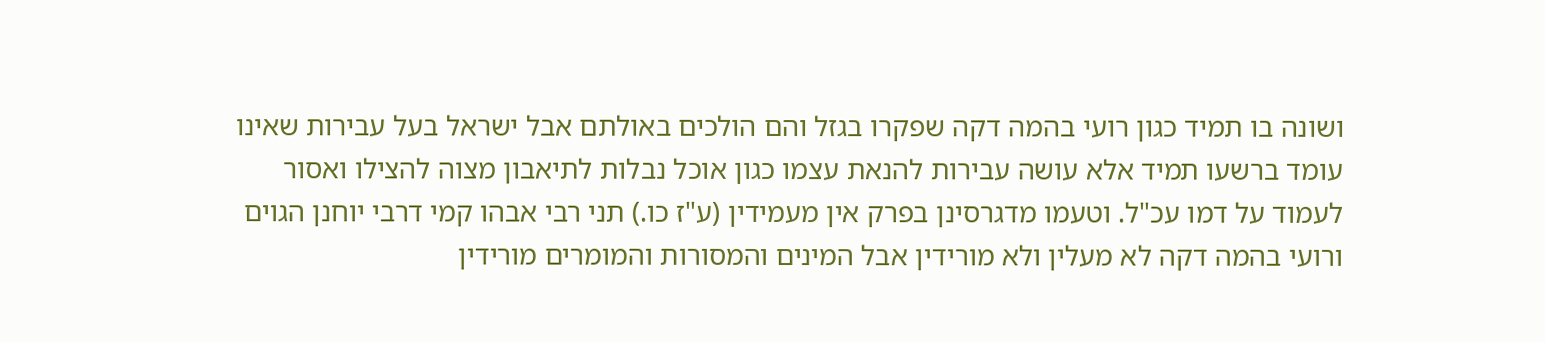ושונה בו תמיד כגון רועי בהמה דקה שפקרו בגזל והם הולכים באולתם אבל ישראל בעל עבירות שאינו עומד ברשעו תמיד אלא עושה עבירות להנאת עצמו כגון אוכל נבלות לתיאבון מצוה להצילו ואסור לעמוד על דמו עכ"ל. וטעמו מדגרסינן בפרק אין מעמידין (ע"ז כו.) תני רבי אבהו קמי דרבי יוחנן הגוים ורועי בהמה דקה לא מעלין ולא מורידין אבל המינים והמסורות והמומרים מורידין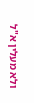ולא מעלין א"ל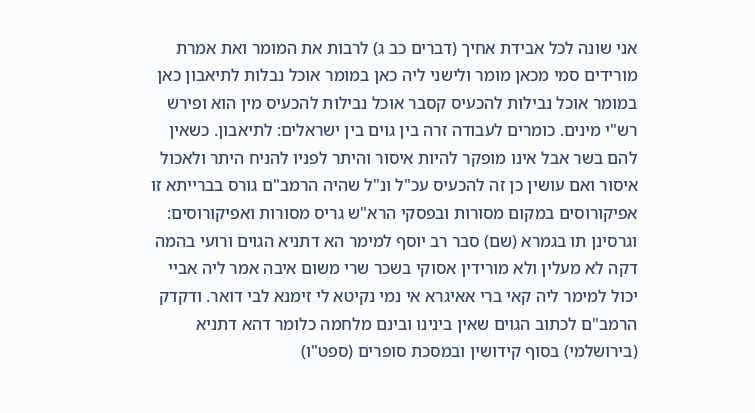אני שונה לכל אבידת אחיך (דברים כב ג) לרבות את המומר ואת אמרת מורידים סמי מכאן מומר ולישני ליה כאן במומר אוכל נבלות לתיאבון כאן במומר אוכל נבילות להכעיס קסבר אוכל נבילות להכעיס מין הוא ופירש רש"י מינים. כומרים לעבודה זרה בין גוים בין ישראלים: לתיאבון. כשאין להם בשר אבל אינו מופקר להיות איסור והיתר לפניו להניח היתר ולאכול איסור ואם עושין כן זה להכעיס עכ"ל ונ"ל שהיה הרמב"ם גורס בברייתא זו אפיקורוסים במקום מסורות ובפסקי הרא"ש גריס מסורות ואפיקורוסים: וגרסינן תו בגמרא (שם) סבר רב יוסף למימר הא דתניא הגוים ורועי בהמה דקה לא מעלין ולא מורידין אסוקי בשכר שרי משום איבה אמר ליה אביי יכול למימר ליה קאי ברי אאיגרא אי נמי נקיטא לי זימנא לבי דואר. ודקדק הרמב"ם לכתוב הגוים שאין בינינו ובינם מלחמה כלומר דהא דתניא (בירושלמי) בסוף קידושין ובמסכת סופרים (ספט"ו)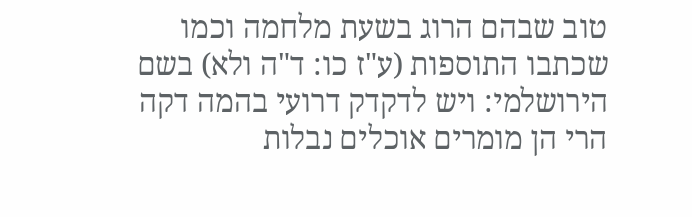טוב שבהם הרוג בשעת מלחמה וכמו שכתבו התוספות (ע"ז כו: ד"ה ולא) בשם הירושלמי: ויש לדקדק דרועי בהמה דקה הרי הן מומרים אוכלים נבלות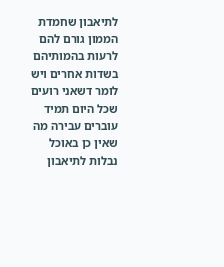לתיאבון שחמדת הממון גורם להם לרעות בהמותיהם בשדות אחרים ויש לומר דשאני רועים שכל היום תמיד עוברים עבירה מה שאין כן באוכל נבלות לתיאבון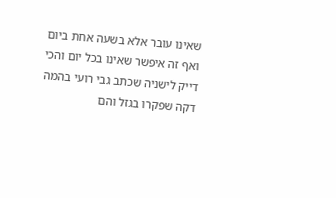שאינו עובר אלא בשעה אחת ביום ואף זה איפשר שאינו בכל יום והכי דייק לישניה שכתב גבי רועי בהמה דקה שפקרו בגזל והם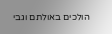הולכים באולתם וגבי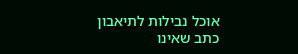אוכל נבילות לתיאבון כתב שאינו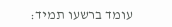עומד ברשעו תמיד: